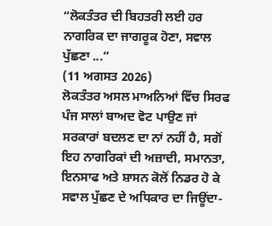“ਲੋਕਤੰਤਰ ਦੀ ਬਿਹਤਰੀ ਲਈ ਹਰ ਨਾਗਰਿਕ ਦਾ ਜਾਗਰੂਕ ਹੋਣਾ, ਸਵਾਲ ਪੁੱਛਣਾ ...”
(11 ਅਗਸਤ 2026)
ਲੋਕਤੰਤਰ ਅਸਲ ਮਾਅਨਿਆਂ ਵਿੱਚ ਸਿਰਫ ਪੰਜ ਸਾਲਾਂ ਬਾਅਦ ਵੋਟ ਪਾਉਣ ਜਾਂ ਸਰਕਾਰਾਂ ਬਦਲਣ ਦਾ ਨਾਂ ਨਹੀਂ ਹੈ, ਸਗੋਂ ਇਹ ਨਾਗਰਿਕਾਂ ਦੀ ਅਜ਼ਾਦੀ, ਸਮਾਨਤਾ, ਇਨਸਾਫ ਅਤੇ ਸ਼ਾਸਨ ਕੋਲੋਂ ਨਿਡਰ ਹੋ ਕੇ ਸਵਾਲ ਪੁੱਛਣ ਦੇ ਅਧਿਕਾਰ ਦਾ ਜਿਊਂਦਾ-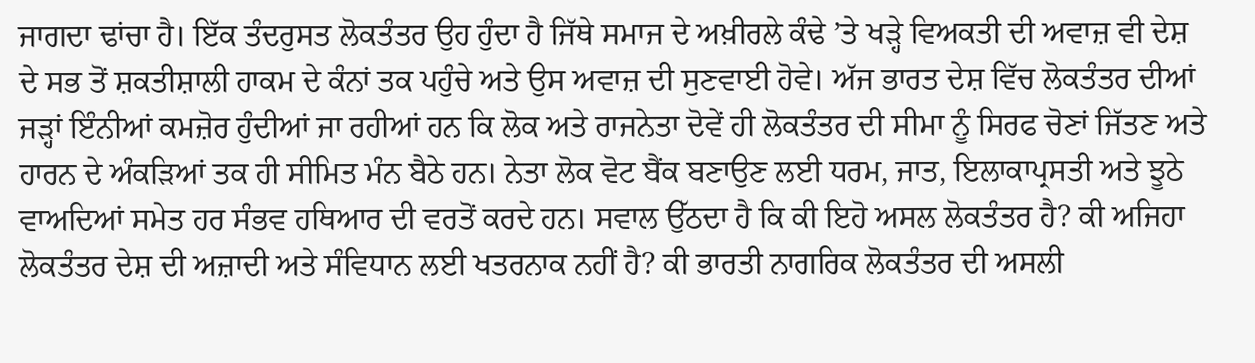ਜਾਗਦਾ ਢਾਂਚਾ ਹੈ। ਇੱਕ ਤੰਦਰੁਸਤ ਲੋਕਤੰਤਰ ਉਹ ਹੁੰਦਾ ਹੈ ਜਿੱਥੇ ਸਮਾਜ ਦੇ ਅਖ਼ੀਰਲੇ ਕੰਢੇ ’ਤੇ ਖੜ੍ਹੇ ਵਿਅਕਤੀ ਦੀ ਅਵਾਜ਼ ਵੀ ਦੇਸ਼ ਦੇ ਸਭ ਤੋਂ ਸ਼ਕਤੀਸ਼ਾਲੀ ਹਾਕਮ ਦੇ ਕੰਨਾਂ ਤਕ ਪਹੁੰਚੇ ਅਤੇ ਉਸ ਅਵਾਜ਼ ਦੀ ਸੁਣਵਾਈ ਹੋਵੇ। ਅੱਜ ਭਾਰਤ ਦੇਸ਼ ਵਿੱਚ ਲੋਕਤੰਤਰ ਦੀਆਂ ਜੜ੍ਹਾਂ ਇੰਨੀਆਂ ਕਮਜ਼ੋਰ ਹੁੰਦੀਆਂ ਜਾ ਰਹੀਆਂ ਹਨ ਕਿ ਲੋਕ ਅਤੇ ਰਾਜਨੇਤਾ ਦੋਵੇਂ ਹੀ ਲੋਕਤੰਤਰ ਦੀ ਸੀਮਾ ਨੂੰ ਸਿਰਫ ਚੋਣਾਂ ਜਿੱਤਣ ਅਤੇ ਹਾਰਨ ਦੇ ਅੰਕੜਿਆਂ ਤਕ ਹੀ ਸੀਮਿਤ ਮੰਨ ਬੈਠੇ ਹਨ। ਨੇਤਾ ਲੋਕ ਵੋਟ ਬੈਂਕ ਬਣਾਉਣ ਲਈ ਧਰਮ, ਜਾਤ, ਇਲਾਕਾਪ੍ਰਸਤੀ ਅਤੇ ਝੂਠੇ ਵਾਅਦਿਆਂ ਸਮੇਤ ਹਰ ਸੰਭਵ ਹਥਿਆਰ ਦੀ ਵਰਤੋਂ ਕਰਦੇ ਹਨ। ਸਵਾਲ ਉੱਠਦਾ ਹੈ ਕਿ ਕੀ ਇਹੋ ਅਸਲ ਲੋਕਤੰਤਰ ਹੈ? ਕੀ ਅਜਿਹਾ ਲੋਕਤੰਤਰ ਦੇਸ਼ ਦੀ ਅਜ਼ਾਦੀ ਅਤੇ ਸੰਵਿਧਾਨ ਲਈ ਖਤਰਨਾਕ ਨਹੀਂ ਹੈ? ਕੀ ਭਾਰਤੀ ਨਾਗਰਿਕ ਲੋਕਤੰਤਰ ਦੀ ਅਸਲੀ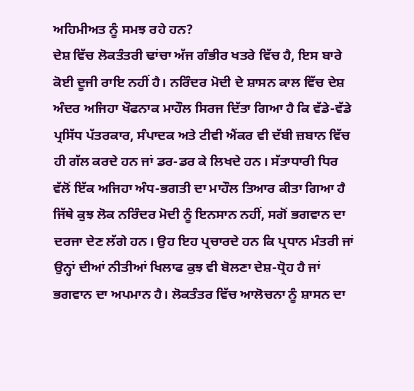ਅਹਿਮੀਅਤ ਨੂੰ ਸਮਝ ਰਹੇ ਹਨ?
ਦੇਸ਼ ਵਿੱਚ ਲੋਕਤੰਤਰੀ ਢਾਂਚਾ ਅੱਜ ਗੰਭੀਰ ਖਤਰੇ ਵਿੱਚ ਹੈ, ਇਸ ਬਾਰੇ ਕੋਈ ਦੂਜੀ ਰਾਇ ਨਹੀਂ ਹੈ। ਨਰਿੰਦਰ ਮੋਦੀ ਦੇ ਸ਼ਾਸਨ ਕਾਲ ਵਿੱਚ ਦੇਸ਼ ਅੰਦਰ ਅਜਿਹਾ ਖੌਫਨਾਕ ਮਾਹੌਲ ਸਿਰਜ ਦਿੱਤਾ ਗਿਆ ਹੈ ਕਿ ਵੱਡੇ-ਵੱਡੇ ਪ੍ਰਸਿੱਧ ਪੱਤਰਕਾਰ, ਸੰਪਾਦਕ ਅਤੇ ਟੀਵੀ ਐਂਕਰ ਵੀ ਦੱਬੀ ਜ਼ਬਾਨ ਵਿੱਚ ਹੀ ਗੱਲ ਕਰਦੇ ਹਨ ਜਾਂ ਡਰ-ਡਰ ਕੇ ਲਿਖਦੇ ਹਨ। ਸੱਤਾਧਾਰੀ ਧਿਰ ਵੱਲੋਂ ਇੱਕ ਅਜਿਹਾ ਅੰਧ-ਭਗਤੀ ਦਾ ਮਾਹੌਲ ਤਿਆਰ ਕੀਤਾ ਗਿਆ ਹੈ ਜਿੱਥੇ ਕੁਝ ਲੋਕ ਨਰਿੰਦਰ ਮੋਦੀ ਨੂੰ ਇਨਸਾਨ ਨਹੀਂ, ਸਗੋਂ ਭਗਵਾਨ ਦਾ ਦਰਜਾ ਦੇਣ ਲੱਗੇ ਹਨ। ਉਹ ਇਹ ਪ੍ਰਚਾਰਦੇ ਹਨ ਕਿ ਪ੍ਰਧਾਨ ਮੰਤਰੀ ਜਾਂ ਉਨ੍ਹਾਂ ਦੀਆਂ ਨੀਤੀਆਂ ਖਿਲਾਫ ਕੁਝ ਵੀ ਬੋਲਣਾ ਦੇਸ਼-ਧ੍ਰੋਹ ਹੈ ਜਾਂ ਭਗਵਾਨ ਦਾ ਅਪਮਾਨ ਹੈ। ਲੋਕਤੰਤਰ ਵਿੱਚ ਆਲੋਚਨਾ ਨੂੰ ਸ਼ਾਸਨ ਦਾ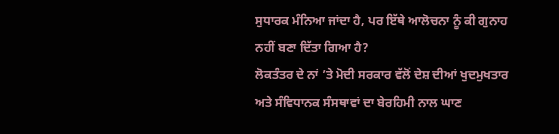ਸੁਧਾਰਕ ਮੰਨਿਆ ਜਾਂਦਾ ਹੈ, ਪਰ ਇੱਥੇ ਆਲੋਚਨਾ ਨੂੰ ਕੀ ਗੁਨਾਹ ਨਹੀਂ ਬਣਾ ਦਿੱਤਾ ਗਿਆ ਹੈ?
ਲੋਕਤੰਤਰ ਦੇ ਨਾਂ ’ਤੇ ਮੋਦੀ ਸਰਕਾਰ ਵੱਲੋਂ ਦੇਸ਼ ਦੀਆਂ ਖੁਦਮੁਖਤਾਰ ਅਤੇ ਸੰਵਿਧਾਨਕ ਸੰਸਥਾਵਾਂ ਦਾ ਬੇਰਹਿਮੀ ਨਾਲ ਘਾਣ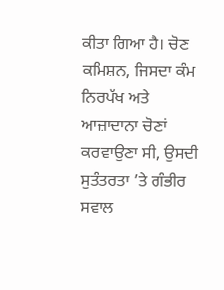ਕੀਤਾ ਗਿਆ ਹੈ। ਚੋਣ ਕਮਿਸ਼ਨ, ਜਿਸਦਾ ਕੰਮ ਨਿਰਪੱਖ ਅਤੇ ਆਜ਼ਾਦਾਨਾ ਚੋਣਾਂ ਕਰਵਾਉਣਾ ਸੀ, ਉਸਦੀ ਸੁਤੰਤਰਤਾ ’ਤੇ ਗੰਭੀਰ ਸਵਾਲ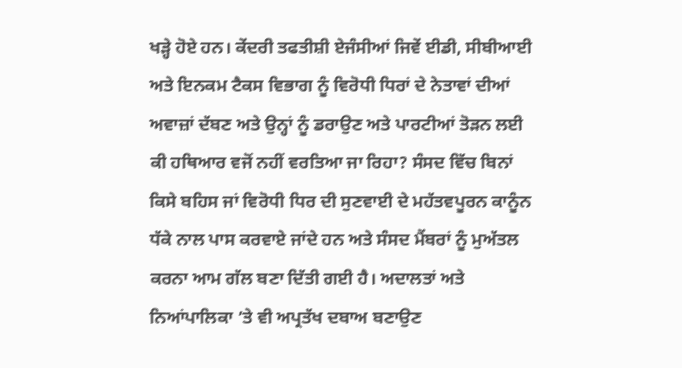ਖੜ੍ਹੇ ਹੋਏ ਹਨ। ਕੇਂਦਰੀ ਤਫਤੀਸ਼ੀ ਏਜੰਸੀਆਂ ਜਿਵੇਂ ਈਡੀ, ਸੀਬੀਆਈ ਅਤੇ ਇਨਕਮ ਟੈਕਸ ਵਿਭਾਗ ਨੂੰ ਵਿਰੋਧੀ ਧਿਰਾਂ ਦੇ ਨੇਤਾਵਾਂ ਦੀਆਂ ਅਵਾਜ਼ਾਂ ਦੱਬਣ ਅਤੇ ਉਨ੍ਹਾਂ ਨੂੰ ਡਰਾਉਣ ਅਤੇ ਪਾਰਟੀਆਂ ਤੋੜਨ ਲਈ ਕੀ ਹਥਿਆਰ ਵਜੋਂ ਨਹੀਂ ਵਰਤਿਆ ਜਾ ਰਿਹਾ? ਸੰਸਦ ਵਿੱਚ ਬਿਨਾਂ ਕਿਸੇ ਬਹਿਸ ਜਾਂ ਵਿਰੋਧੀ ਧਿਰ ਦੀ ਸੁਣਵਾਈ ਦੇ ਮਹੱਤਵਪੂਰਨ ਕਾਨੂੰਨ ਧੱਕੇ ਨਾਲ ਪਾਸ ਕਰਵਾਏ ਜਾਂਦੇ ਹਨ ਅਤੇ ਸੰਸਦ ਮੈਂਬਰਾਂ ਨੂੰ ਮੁਅੱਤਲ ਕਰਨਾ ਆਮ ਗੱਲ ਬਣਾ ਦਿੱਤੀ ਗਈ ਹੈ। ਅਦਾਲਤਾਂ ਅਤੇ ਨਿਆਂਪਾਲਿਕਾ ’ਤੇ ਵੀ ਅਪ੍ਰਤੱਖ ਦਬਾਅ ਬਣਾਉਣ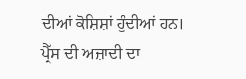ਦੀਆਂ ਕੋਸ਼ਿਸ਼ਾਂ ਹੁੰਦੀਆਂ ਹਨ।
ਪ੍ਰੈੱਸ ਦੀ ਅਜ਼ਾਦੀ ਦਾ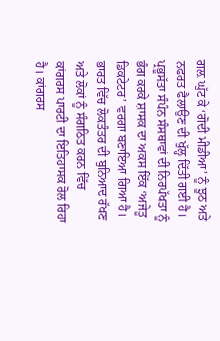ਗਲ਼ ਘੁੱਟ ਕੇ ‘ਗੋਦੀ ਮੀਡੀਆ’ ਨੂੰ ਝੂਠ ਅਤੇ ਨਫਰਤ ਫੈਲਾਉਣ ਦੀ ਖੁੱਲ੍ਹ ਦਿੱਤੀ ਗਈ ਹੈ। ਪ੍ਰਭੂਸੱਤਾ ਸੰਪੰਨ ਸੰਸਥਾਵਾਂ ਦੀ ਨਿਰਪੱਖਤਾ ਨੂੰ ਭੰਗ ਕਰਕੇ ਸ਼ਾਸਕ ਦਾ ਅਕਸ ਇੱਕ ‘ਅਜੇਤੂ ਡਿਕਟੇਟਰ’ ਵਰਗਾ ਬਣਾਇਆ ਗਿਆ ਹੈ।
ਭਾਰਤ ਵਿੱਚ ਲੋਕਤੰਤਰ ਦੀ ਬੁਨਿਆਦ ਰੱਖਣ ਅਤੇ ਲੋਕਾਂ ਨੂੰ ਸੰਗਠਿਤ ਕਰਨ ਵਿੱਚ ਕਾਂਗਰਸ ਪਾਰਟੀ ਦਾ ਇਤਿਹਾਸਕ ਰੋਲ ਰਿਹਾ ਹੈ। ਕਾਂਗਰਸ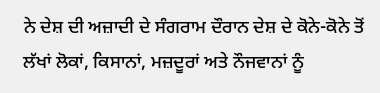ਨੇ ਦੇਸ਼ ਦੀ ਅਜ਼ਾਦੀ ਦੇ ਸੰਗਰਾਮ ਦੌਰਾਨ ਦੇਸ਼ ਦੇ ਕੋਨੇ-ਕੋਨੇ ਤੋਂ ਲੱਖਾਂ ਲੋਕਾਂ, ਕਿਸਾਨਾਂ, ਮਜ਼ਦੂਰਾਂ ਅਤੇ ਨੌਜਵਾਨਾਂ ਨੂੰ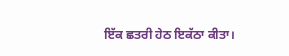ਇੱਕ ਛਤਰੀ ਹੇਠ ਇਕੱਠਾ ਕੀਤਾ।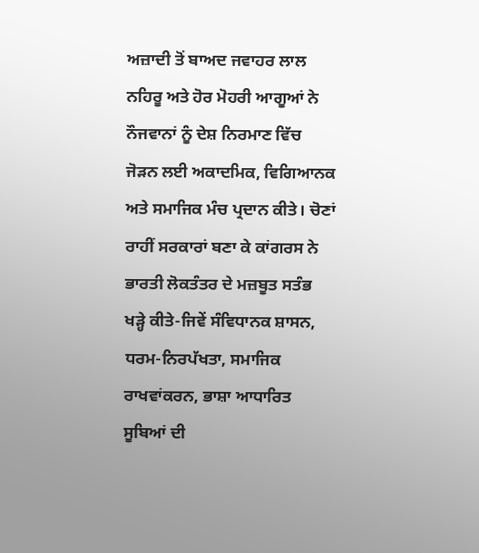ਅਜ਼ਾਦੀ ਤੋਂ ਬਾਅਦ ਜਵਾਹਰ ਲਾਲ ਨਹਿਰੂ ਅਤੇ ਹੋਰ ਮੋਹਰੀ ਆਗੂਆਂ ਨੇ ਨੌਜਵਾਨਾਂ ਨੂੰ ਦੇਸ਼ ਨਿਰਮਾਣ ਵਿੱਚ ਜੋੜਨ ਲਈ ਅਕਾਦਮਿਕ, ਵਿਗਿਆਨਕ ਅਤੇ ਸਮਾਜਿਕ ਮੰਚ ਪ੍ਰਦਾਨ ਕੀਤੇ। ਚੋਣਾਂ ਰਾਹੀਂ ਸਰਕਾਰਾਂ ਬਣਾ ਕੇ ਕਾਂਗਰਸ ਨੇ ਭਾਰਤੀ ਲੋਕਤੰਤਰ ਦੇ ਮਜ਼ਬੂਤ ਸਤੰਭ ਖੜ੍ਹੇ ਕੀਤੇ-ਜਿਵੇਂ ਸੰਵਿਧਾਨਕ ਸ਼ਾਸਨ, ਧਰਮ-ਨਿਰਪੱਖਤਾ, ਸਮਾਜਿਕ ਰਾਖਵਾਂਕਰਨ, ਭਾਸ਼ਾ ਆਧਾਰਿਤ ਸੂਬਿਆਂ ਦੀ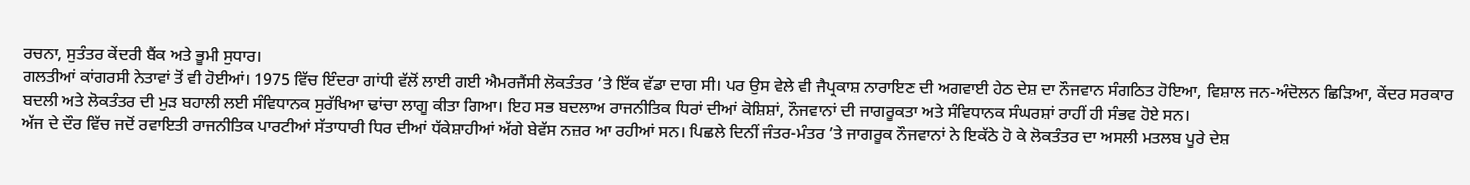ਰਚਨਾ, ਸੁਤੰਤਰ ਕੇਂਦਰੀ ਬੈਂਕ ਅਤੇ ਭੂਮੀ ਸੁਧਾਰ।
ਗਲਤੀਆਂ ਕਾਂਗਰਸੀ ਨੇਤਾਵਾਂ ਤੋਂ ਵੀ ਹੋਈਆਂ। 1975 ਵਿੱਚ ਇੰਦਰਾ ਗਾਂਧੀ ਵੱਲੋਂ ਲਾਈ ਗਈ ਐਮਰਜੈਂਸੀ ਲੋਕਤੰਤਰ ’ਤੇ ਇੱਕ ਵੱਡਾ ਦਾਗ ਸੀ। ਪਰ ਉਸ ਵੇਲੇ ਵੀ ਜੈਪ੍ਰਕਾਸ਼ ਨਾਰਾਇਣ ਦੀ ਅਗਵਾਈ ਹੇਠ ਦੇਸ਼ ਦਾ ਨੌਜਵਾਨ ਸੰਗਠਿਤ ਹੋਇਆ, ਵਿਸ਼ਾਲ ਜਨ-ਅੰਦੋਲਨ ਛਿੜਿਆ, ਕੇਂਦਰ ਸਰਕਾਰ ਬਦਲੀ ਅਤੇ ਲੋਕਤੰਤਰ ਦੀ ਮੁੜ ਬਹਾਲੀ ਲਈ ਸੰਵਿਧਾਨਕ ਸੁਰੱਖਿਆ ਢਾਂਚਾ ਲਾਗੂ ਕੀਤਾ ਗਿਆ। ਇਹ ਸਭ ਬਦਲਾਅ ਰਾਜਨੀਤਿਕ ਧਿਰਾਂ ਦੀਆਂ ਕੋਸ਼ਿਸ਼ਾਂ, ਨੌਜਵਾਨਾਂ ਦੀ ਜਾਗਰੂਕਤਾ ਅਤੇ ਸੰਵਿਧਾਨਕ ਸੰਘਰਸ਼ਾਂ ਰਾਹੀਂ ਹੀ ਸੰਭਵ ਹੋਏ ਸਨ।
ਅੱਜ ਦੇ ਦੌਰ ਵਿੱਚ ਜਦੋਂ ਰਵਾਇਤੀ ਰਾਜਨੀਤਿਕ ਪਾਰਟੀਆਂ ਸੱਤਾਧਾਰੀ ਧਿਰ ਦੀਆਂ ਧੱਕੇਸ਼ਾਹੀਆਂ ਅੱਗੇ ਬੇਵੱਸ ਨਜ਼ਰ ਆ ਰਹੀਆਂ ਸਨ। ਪਿਛਲੇ ਦਿਨੀਂ ਜੰਤਰ-ਮੰਤਰ ’ਤੇ ਜਾਗਰੂਕ ਨੌਜਵਾਨਾਂ ਨੇ ਇਕੱਠੇ ਹੋ ਕੇ ਲੋਕਤੰਤਰ ਦਾ ਅਸਲੀ ਮਤਲਬ ਪੂਰੇ ਦੇਸ਼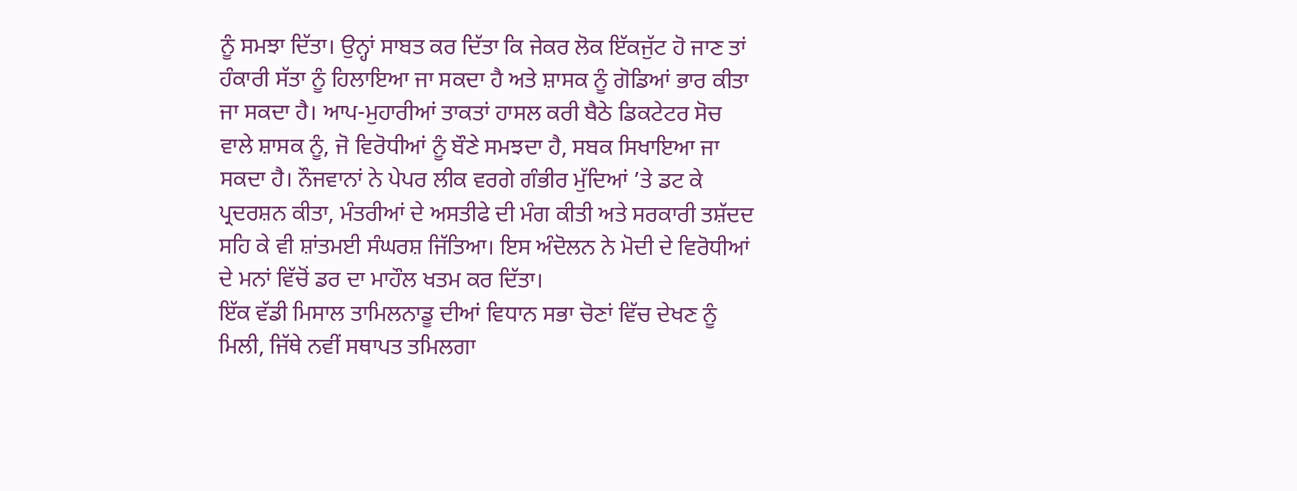ਨੂੰ ਸਮਝਾ ਦਿੱਤਾ। ਉਨ੍ਹਾਂ ਸਾਬਤ ਕਰ ਦਿੱਤਾ ਕਿ ਜੇਕਰ ਲੋਕ ਇੱਕਜੁੱਟ ਹੋ ਜਾਣ ਤਾਂ ਹੰਕਾਰੀ ਸੱਤਾ ਨੂੰ ਹਿਲਾਇਆ ਜਾ ਸਕਦਾ ਹੈ ਅਤੇ ਸ਼ਾਸਕ ਨੂੰ ਗੋਡਿਆਂ ਭਾਰ ਕੀਤਾ ਜਾ ਸਕਦਾ ਹੈ। ਆਪ-ਮੁਹਾਰੀਆਂ ਤਾਕਤਾਂ ਹਾਸਲ ਕਰੀ ਬੈਠੇ ਡਿਕਟੇਟਰ ਸੋਚ ਵਾਲੇ ਸ਼ਾਸਕ ਨੂੰ, ਜੋ ਵਿਰੋਧੀਆਂ ਨੂੰ ਬੌਣੇ ਸਮਝਦਾ ਹੈ, ਸਬਕ ਸਿਖਾਇਆ ਜਾ ਸਕਦਾ ਹੈ। ਨੌਜਵਾਨਾਂ ਨੇ ਪੇਪਰ ਲੀਕ ਵਰਗੇ ਗੰਭੀਰ ਮੁੱਦਿਆਂ ’ਤੇ ਡਟ ਕੇ ਪ੍ਰਦਰਸ਼ਨ ਕੀਤਾ, ਮੰਤਰੀਆਂ ਦੇ ਅਸਤੀਫੇ ਦੀ ਮੰਗ ਕੀਤੀ ਅਤੇ ਸਰਕਾਰੀ ਤਸ਼ੱਦਦ ਸਹਿ ਕੇ ਵੀ ਸ਼ਾਂਤਮਈ ਸੰਘਰਸ਼ ਜਿੱਤਿਆ। ਇਸ ਅੰਦੋਲਨ ਨੇ ਮੋਦੀ ਦੇ ਵਿਰੋਧੀਆਂ ਦੇ ਮਨਾਂ ਵਿੱਚੋਂ ਡਰ ਦਾ ਮਾਹੌਲ ਖਤਮ ਕਰ ਦਿੱਤਾ।
ਇੱਕ ਵੱਡੀ ਮਿਸਾਲ ਤਾਮਿਲਨਾਡੂ ਦੀਆਂ ਵਿਧਾਨ ਸਭਾ ਚੋਣਾਂ ਵਿੱਚ ਦੇਖਣ ਨੂੰ ਮਿਲੀ, ਜਿੱਥੇ ਨਵੀਂ ਸਥਾਪਤ ਤਮਿਲਗਾ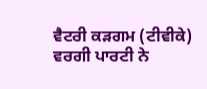ਵੈਟਰੀ ਕੜਗਮ (ਟੀਵੀਕੇ) ਵਰਗੀ ਪਾਰਟੀ ਨੇ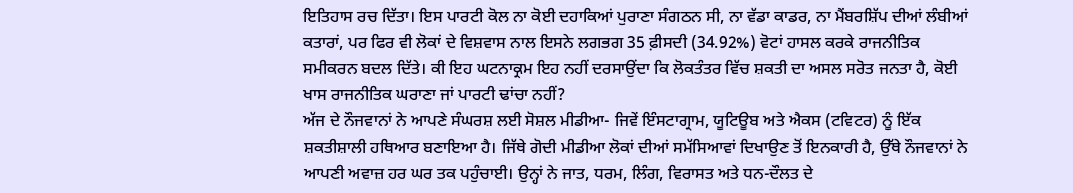ਇਤਿਹਾਸ ਰਚ ਦਿੱਤਾ। ਇਸ ਪਾਰਟੀ ਕੋਲ ਨਾ ਕੋਈ ਦਹਾਕਿਆਂ ਪੁਰਾਣਾ ਸੰਗਠਨ ਸੀ, ਨਾ ਵੱਡਾ ਕਾਡਰ, ਨਾ ਮੈਂਬਰਸ਼ਿੱਪ ਦੀਆਂ ਲੰਬੀਆਂ ਕਤਾਰਾਂ, ਪਰ ਫਿਰ ਵੀ ਲੋਕਾਂ ਦੇ ਵਿਸ਼ਵਾਸ ਨਾਲ ਇਸਨੇ ਲਗਭਗ 35 ਫ਼ੀਸਦੀ (34.92%) ਵੋਟਾਂ ਹਾਸਲ ਕਰਕੇ ਰਾਜਨੀਤਿਕ ਸਮੀਕਰਨ ਬਦਲ ਦਿੱਤੇ। ਕੀ ਇਹ ਘਟਨਾਕ੍ਰਮ ਇਹ ਨਹੀਂ ਦਰਸਾਉਂਦਾ ਕਿ ਲੋਕਤੰਤਰ ਵਿੱਚ ਸ਼ਕਤੀ ਦਾ ਅਸਲ ਸਰੋਤ ਜਨਤਾ ਹੈ, ਕੋਈ ਖਾਸ ਰਾਜਨੀਤਿਕ ਘਰਾਣਾ ਜਾਂ ਪਾਰਟੀ ਢਾਂਚਾ ਨਹੀਂ?
ਅੱਜ ਦੇ ਨੌਜਵਾਨਾਂ ਨੇ ਆਪਣੇ ਸੰਘਰਸ਼ ਲਈ ਸੋਸ਼ਲ ਮੀਡੀਆ- ਜਿਵੇਂ ਇੰਸਟਾਗ੍ਰਾਮ, ਯੂਟਿਊਬ ਅਤੇ ਐਕਸ (ਟਵਿਟਰ) ਨੂੰ ਇੱਕ ਸ਼ਕਤੀਸ਼ਾਲੀ ਹਥਿਆਰ ਬਣਾਇਆ ਹੈ। ਜਿੱਥੇ ਗੋਦੀ ਮੀਡੀਆ ਲੋਕਾਂ ਦੀਆਂ ਸਮੱਸਿਆਵਾਂ ਦਿਖਾਉਣ ਤੋਂ ਇਨਕਾਰੀ ਹੈ, ਉੱਥੇ ਨੌਜਵਾਨਾਂ ਨੇ ਆਪਣੀ ਅਵਾਜ਼ ਹਰ ਘਰ ਤਕ ਪਹੁੰਚਾਈ। ਉਨ੍ਹਾਂ ਨੇ ਜਾਤ, ਧਰਮ, ਲਿੰਗ, ਵਿਰਾਸਤ ਅਤੇ ਧਨ-ਦੌਲਤ ਦੇ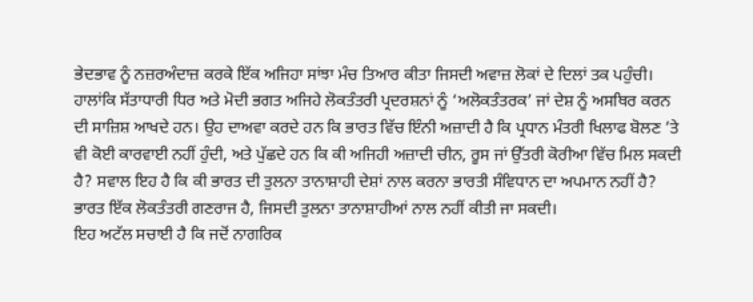ਭੇਦਭਾਵ ਨੂੰ ਨਜ਼ਰਅੰਦਾਜ਼ ਕਰਕੇ ਇੱਕ ਅਜਿਹਾ ਸਾਂਝਾ ਮੰਚ ਤਿਆਰ ਕੀਤਾ ਜਿਸਦੀ ਅਵਾਜ਼ ਲੋਕਾਂ ਦੇ ਦਿਲਾਂ ਤਕ ਪਹੁੰਚੀ।
ਹਾਲਾਂਕਿ ਸੱਤਾਧਾਰੀ ਧਿਰ ਅਤੇ ਮੋਦੀ ਭਗਤ ਅਜਿਹੇ ਲੋਕਤੰਤਰੀ ਪ੍ਰਦਰਸ਼ਨਾਂ ਨੂੰ ‘ਅਲੋਕਤੰਤਰਕ’ ਜਾਂ ਦੇਸ਼ ਨੂੰ ਅਸਥਿਰ ਕਰਨ ਦੀ ਸਾਜ਼ਿਸ਼ ਆਖਦੇ ਹਨ। ਉਹ ਦਾਅਵਾ ਕਰਦੇ ਹਨ ਕਿ ਭਾਰਤ ਵਿੱਚ ਇੰਨੀ ਅਜ਼ਾਦੀ ਹੈ ਕਿ ਪ੍ਰਧਾਨ ਮੰਤਰੀ ਖਿਲਾਫ ਬੋਲਣ ’ਤੇ ਵੀ ਕੋਈ ਕਾਰਵਾਈ ਨਹੀਂ ਹੁੰਦੀ, ਅਤੇ ਪੁੱਛਦੇ ਹਨ ਕਿ ਕੀ ਅਜਿਹੀ ਅਜ਼ਾਦੀ ਚੀਨ, ਰੂਸ ਜਾਂ ਉੱਤਰੀ ਕੋਰੀਆ ਵਿੱਚ ਮਿਲ ਸਕਦੀ ਹੈ? ਸਵਾਲ ਇਹ ਹੈ ਕਿ ਕੀ ਭਾਰਤ ਦੀ ਤੁਲਨਾ ਤਾਨਾਸ਼ਾਹੀ ਦੇਸ਼ਾਂ ਨਾਲ ਕਰਨਾ ਭਾਰਤੀ ਸੰਵਿਧਾਨ ਦਾ ਅਪਮਾਨ ਨਹੀਂ ਹੈ? ਭਾਰਤ ਇੱਕ ਲੋਕਤੰਤਰੀ ਗਣਰਾਜ ਹੈ, ਜਿਸਦੀ ਤੁਲਨਾ ਤਾਨਾਸ਼ਾਹੀਆਂ ਨਾਲ ਨਹੀਂ ਕੀਤੀ ਜਾ ਸਕਦੀ।
ਇਹ ਅਟੱਲ ਸਚਾਈ ਹੈ ਕਿ ਜਦੋਂ ਨਾਗਰਿਕ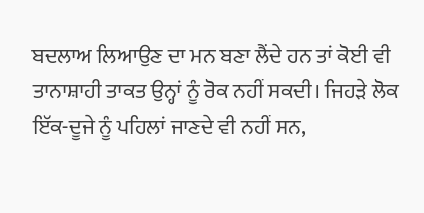ਬਦਲਾਅ ਲਿਆਉਣ ਦਾ ਮਨ ਬਣਾ ਲੈਂਦੇ ਹਨ ਤਾਂ ਕੋਈ ਵੀ ਤਾਨਾਸ਼ਾਹੀ ਤਾਕਤ ਉਨ੍ਹਾਂ ਨੂੰ ਰੋਕ ਨਹੀਂ ਸਕਦੀ। ਜਿਹੜੇ ਲੋਕ ਇੱਕ-ਦੂਜੇ ਨੂੰ ਪਹਿਲਾਂ ਜਾਣਦੇ ਵੀ ਨਹੀਂ ਸਨ,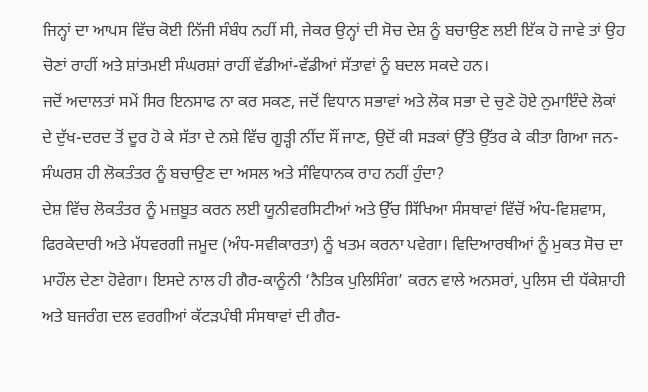ਜਿਨ੍ਹਾਂ ਦਾ ਆਪਸ ਵਿੱਚ ਕੋਈ ਨਿੱਜੀ ਸੰਬੰਧ ਨਹੀਂ ਸੀ, ਜੇਕਰ ਉਨ੍ਹਾਂ ਦੀ ਸੋਚ ਦੇਸ਼ ਨੂੰ ਬਚਾਉਣ ਲਈ ਇੱਕ ਹੋ ਜਾਵੇ ਤਾਂ ਉਹ ਚੋਣਾਂ ਰਾਹੀਂ ਅਤੇ ਸ਼ਾਂਤਮਈ ਸੰਘਰਸ਼ਾਂ ਰਾਹੀਂ ਵੱਡੀਆਂ-ਵੱਡੀਆਂ ਸੱਤਾਵਾਂ ਨੂੰ ਬਦਲ ਸਕਦੇ ਹਨ।
ਜਦੋਂ ਅਦਾਲਤਾਂ ਸਮੇਂ ਸਿਰ ਇਨਸਾਫ ਨਾ ਕਰ ਸਕਣ, ਜਦੋਂ ਵਿਧਾਨ ਸਭਾਵਾਂ ਅਤੇ ਲੋਕ ਸਭਾ ਦੇ ਚੁਣੇ ਹੋਏ ਨੁਮਾਇੰਦੇ ਲੋਕਾਂ ਦੇ ਦੁੱਖ-ਦਰਦ ਤੋਂ ਦੂਰ ਹੋ ਕੇ ਸੱਤਾ ਦੇ ਨਸ਼ੇ ਵਿੱਚ ਗੂੜ੍ਹੀ ਨੀਂਦ ਸੌਂ ਜਾਣ, ਉਦੋਂ ਕੀ ਸੜਕਾਂ ਉੱਤੇ ਉੱਤਰ ਕੇ ਕੀਤਾ ਗਿਆ ਜਨ-ਸੰਘਰਸ਼ ਹੀ ਲੋਕਤੰਤਰ ਨੂੰ ਬਚਾਉਣ ਦਾ ਅਸਲ ਅਤੇ ਸੰਵਿਧਾਨਕ ਰਾਹ ਨਹੀਂ ਹੁੰਦਾ?
ਦੇਸ਼ ਵਿੱਚ ਲੋਕਤੰਤਰ ਨੂੰ ਮਜ਼ਬੂਤ ਕਰਨ ਲਈ ਯੂਨੀਵਰਸਿਟੀਆਂ ਅਤੇ ਉੱਚ ਸਿੱਖਿਆ ਸੰਸਥਾਵਾਂ ਵਿੱਚੋਂ ਅੰਧ-ਵਿਸ਼ਵਾਸ, ਫਿਰਕੇਦਾਰੀ ਅਤੇ ਮੱਧਵਰਗੀ ਜਮੂਦ (ਅੰਧ-ਸਵੀਕਾਰਤਾ) ਨੂੰ ਖਤਮ ਕਰਨਾ ਪਵੇਗਾ। ਵਿਦਿਆਰਥੀਆਂ ਨੂੰ ਮੁਕਤ ਸੋਚ ਦਾ ਮਾਹੌਲ ਦੇਣਾ ਹੋਵੇਗਾ। ਇਸਦੇ ਨਾਲ ਹੀ ਗੈਰ-ਕਾਨੂੰਨੀ ‘ਨੈਤਿਕ ਪੁਲਿਸਿੰਗ’ ਕਰਨ ਵਾਲੇ ਅਨਸਰਾਂ, ਪੁਲਿਸ ਦੀ ਧੱਕੇਸ਼ਾਹੀ ਅਤੇ ਬਜਰੰਗ ਦਲ ਵਰਗੀਆਂ ਕੱਟੜਪੰਥੀ ਸੰਸਥਾਵਾਂ ਦੀ ਗੈਰ-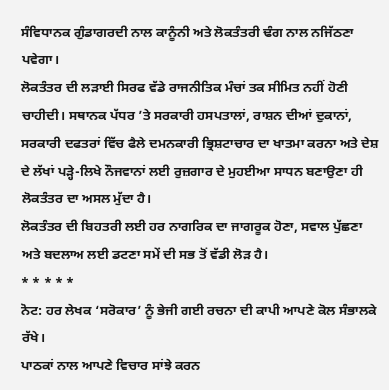ਸੰਵਿਧਾਨਕ ਗੁੰਡਾਗਰਦੀ ਨਾਲ ਕਾਨੂੰਨੀ ਅਤੇ ਲੋਕਤੰਤਰੀ ਢੰਗ ਨਾਲ ਨਜਿੱਠਣਾ ਪਵੇਗਾ।
ਲੋਕਤੰਤਰ ਦੀ ਲੜਾਈ ਸਿਰਫ ਵੱਡੇ ਰਾਜਨੀਤਿਕ ਮੰਚਾਂ ਤਕ ਸੀਮਿਤ ਨਹੀਂ ਹੋਣੀ ਚਾਹੀਦੀ। ਸਥਾਨਕ ਪੱਧਰ ’ਤੇ ਸਰਕਾਰੀ ਹਸਪਤਾਲਾਂ, ਰਾਸ਼ਨ ਦੀਆਂ ਦੁਕਾਨਾਂ, ਸਰਕਾਰੀ ਦਫਤਰਾਂ ਵਿੱਚ ਫੈਲੇ ਦਮਨਕਾਰੀ ਭ੍ਰਿਸ਼ਟਾਚਾਰ ਦਾ ਖਾਤਮਾ ਕਰਨਾ ਅਤੇ ਦੇਸ਼ ਦੇ ਲੱਖਾਂ ਪੜ੍ਹੇ-ਲਿਖੇ ਨੌਜਵਾਨਾਂ ਲਈ ਰੁਜ਼ਗਾਰ ਦੇ ਮੁਹਈਆ ਸਾਧਨ ਬਣਾਉਣਾ ਹੀ ਲੋਕਤੰਤਰ ਦਾ ਅਸਲ ਮੁੱਦਾ ਹੈ।
ਲੋਕਤੰਤਰ ਦੀ ਬਿਹਤਰੀ ਲਈ ਹਰ ਨਾਗਰਿਕ ਦਾ ਜਾਗਰੂਕ ਹੋਣਾ, ਸਵਾਲ ਪੁੱਛਣਾ ਅਤੇ ਬਦਲਾਅ ਲਈ ਡਟਣਾ ਸਮੇਂ ਦੀ ਸਭ ਤੋਂ ਵੱਡੀ ਲੋੜ ਹੈ।
* * * * *
ਨੋਟ: ਹਰ ਲੇਖਕ ‘ਸਰੋਕਾਰ’ ਨੂੰ ਭੇਜੀ ਗਈ ਰਚਨਾ ਦੀ ਕਾਪੀ ਆਪਣੇ ਕੋਲ ਸੰਭਾਲਕੇ ਰੱਖੇ।
ਪਾਠਕਾਂ ਨਾਲ ਆਪਣੇ ਵਿਚਾਰ ਸਾਂਝੇ ਕਰਨ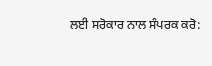ਲਈ ਸਰੋਕਾਰ ਨਾਲ ਸੰਪਰਕ ਕਰੋ: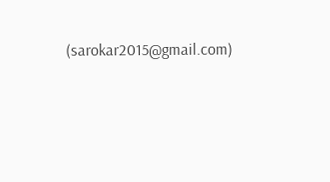(sarokar2015@gmail.com)